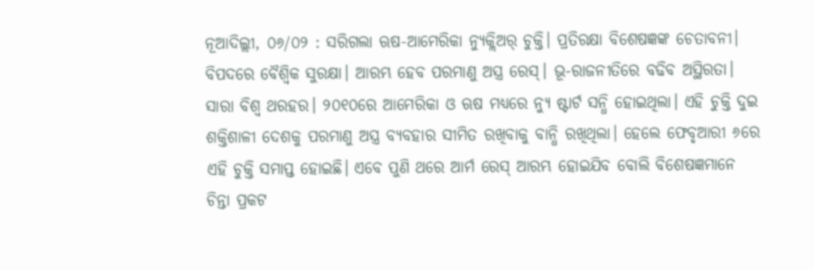ନୂଆଦିଲ୍ଲୀ, ୦୬/୦୨ : ସରିଗଲା ଋଷ-ଆମେରିକା ନ୍ୟୁକ୍ଲିଅର୍ ଚୁକ୍ତି। ପ୍ରତିରକ୍ଷା ବିଶେଷଜ୍ଞଙ୍କ ଚେତାବନୀ। ବିପଦରେ ବୈଶ୍ଵିକ ସୁରକ୍ଷା। ଆରମ୍ଭ ହେବ ପରମାଣୁ ଅସ୍ତ୍ର ରେସ୍। ଭୂ-ରାଜନୀତିରେ ବଢିବ ଅସ୍ଥିରତା। ସାରା ବିଶ୍ଵ ଥରହର। ୨୦୧୦ରେ ଆମେରିକା ଓ ଋଷ ମଧ୍ୟରେ ନ୍ୟୁ ଷ୍ଟାର୍ଟ ସନ୍ଧି ହୋଇଥିଲା। ଏହି ଚୁକ୍ତି ଦୁଇ ଶକ୍ତିଶାଳୀ ଦେଶକୁ ପରମାଣୁ ଅସ୍ତ୍ର ବ୍ୟବହାର ସୀମିତ ରଖିବାକୁ ବାନ୍ଧି ରଖିଥିଲା। ହେଲେ ଫେବୃଆରୀ ୬ରେ ଏହି ଚୁକ୍ତି ସମାପ୍ତ ହୋଇଛି। ଏବେ ପୁଣି ଥରେ ଆର୍ମ ରେସ୍ ଆରମ୍ଭ ହୋଇଯିବ ବୋଲି ବିଶେଷଜ୍ଞମାନେ ଚିନ୍ତା ପ୍ରକଟ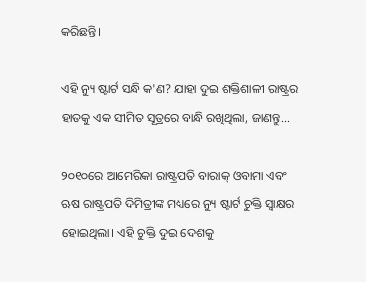କରିଛନ୍ତି।

ଏହି ନ୍ୟୁ ଷ୍ଟାର୍ଟ ସନ୍ଧି କ'ଣ? ଯାହା ଦୁଇ ଶକ୍ତିଶାଳୀ ରାଷ୍ଟ୍ରର ହାତକୁ ଏକ ସୀମିତ ସୂତ୍ରରେ ବାନ୍ଧି ରଖିଥିଲା, ଜାଣନ୍ତୁ...

୨୦୧୦ରେ ଆମେରିକା ରାଷ୍ଟ୍ରପତି ବାରାକ୍ ଓବାମା ଏବଂ ଋଷ ରାଷ୍ଟ୍ରପତି ଦିମିତ୍ରୀଙ୍କ ମଧ୍ୟରେ ନ୍ୟୁ ଷ୍ଟାର୍ଟ ଚୁକ୍ତି ସ୍ଵାକ୍ଷର ହୋଇଥିଲା। ଏହି ଚୁକ୍ତି ଦୁଇ ଦେଶକୁ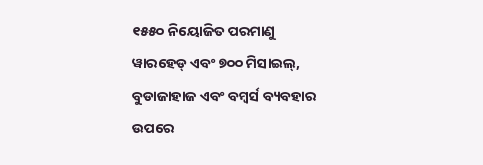୧୫୫୦ ନିୟୋଜିତ ପରମାଣୁ ୱାରହେଡ୍ ଏବଂ ୭୦୦ ମିସାଇଲ୍, ବୁଡାଜାହାଜ ଏବଂ ବମ୍ବର୍ସ ବ୍ୟବହାର ଉପରେ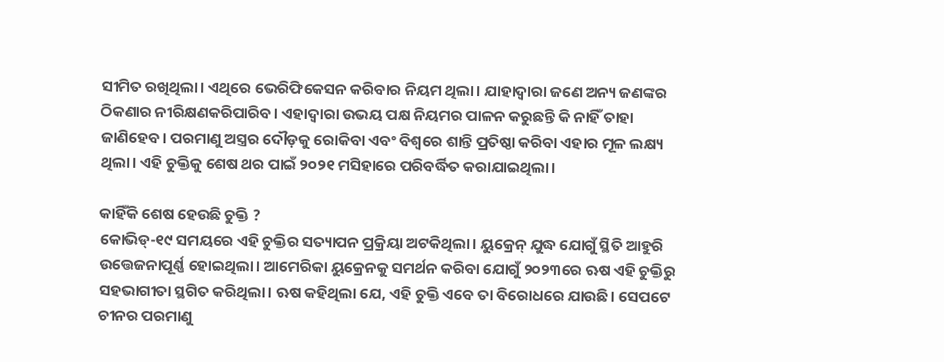ସୀମିତ ରଖିଥିଲା। ଏଥିରେ ଭେରିଫିକେସନ କରିବାର ନିୟମ ଥିଲା। ଯାହାଦ୍ଵାରା ଜଣେ ଅନ୍ୟ ଜଣଙ୍କର ଠିକଣାର ନୀରିକ୍ଷଣକରିପାରିବ। ଏହାଦ୍ଵାରା ଉଭୟ ପକ୍ଷ ନିୟମର ପାଳନ କରୁଛନ୍ତି କି ନାହିଁ ତାହା ଜାଣିହେବ। ପରମାଣୁ ଅସ୍ତ୍ରର ଦୌଡ଼କୁ ରୋକିବା ଏବଂ ବିଶ୍ଵରେ ଶାନ୍ତି ପ୍ରତିଷ୍ଠା କରିବା ଏହାର ମୂଳ ଲକ୍ଷ୍ୟ ଥିଲା। ଏହି ଚୁକ୍ତିକୁ ଶେଷ ଥର ପାଇଁ ୨୦୨୧ ମସିହାରେ ପରିବର୍ଦ୍ଧିତ କରାଯାଇଥିଲା।

କାହିଁକି ଶେଷ ହେଉଛି ଚୁକ୍ତି ?
କୋଭିଡ୍-୧୯ ସମୟରେ ଏହି ଚୁକ୍ତିର ସତ୍ୟାପନ ପ୍ରକ୍ରିୟା ଅଟକିଥିଲା। ୟୁକ୍ରେନ୍ ଯୁଦ୍ଧ ଯୋଗୁଁ ସ୍ଥିତି ଆହୁରି ଉତ୍ତେଜନାପୂର୍ଣ୍ଣ ହୋଇଥିଲା। ଆମେରିକା ୟୁକ୍ରେନକୁ ସମର୍ଥନ କରିବା ଯୋଗୁଁ ୨୦୨୩ରେ ଋଷ ଏହି ଚୁକ୍ତିରୁ ସହଭାଗୀତା ସ୍ଥଗିତ କରିଥିଲା। ଋଷ କହିଥିଲା ଯେ, ଏହି ଚୁକ୍ତି ଏବେ ତା ବିରୋଧରେ ଯାଉଛି। ସେପଟେ ଚୀନର ପରମାଣୁ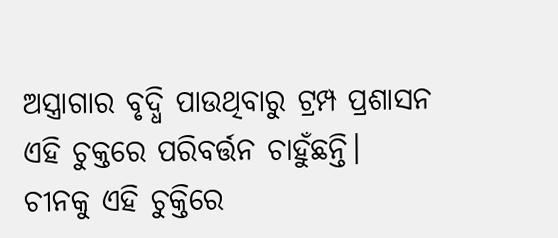ଅସ୍ତ୍ରାଗାର ବୃଦ୍ଧି ପାଉଥିବାରୁ ଟ୍ରମ୍ପ ପ୍ରଶାସନ ଏହି ଚୁକ୍ତରେ ପରିବର୍ତ୍ତନ ଚାହୁଁଛନ୍ତି। ଚୀନକୁ ଏହି ଚୁକ୍ତିରେ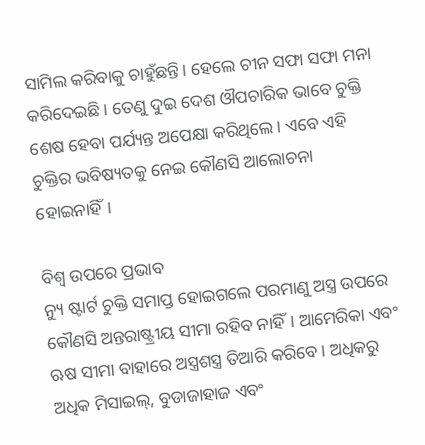ସାମିଲ କରିବାକୁ ଚାହୁଁଛନ୍ତି। ହେଲେ ଚୀନ ସଫା ସଫା ମନା କରିଦେଇଛି। ତେଣୁ ଦୁଇ ଦେଶ ଔପଚାରିକ ଭାବେ ଚୁକ୍ତି ଶେଷ ହେବା ପର୍ଯ୍ୟନ୍ତ ଅପେକ୍ଷା କରିଥିଲେ। ଏବେ ଏହି ଚୁକ୍ତିର ଭବିଷ୍ୟତକୁ ନେଇ କୌଣସି ଆଲୋଚନା ହୋଇନାହିଁ।

ବିଶ୍ଵ ଉପରେ ପ୍ରଭାବ
ନ୍ୟୁ ଷ୍ଟାର୍ଟ ଚୁକ୍ତି ସମାପ୍ତ ହୋଇଗଲେ ପରମାଣୁ ଅସ୍ତ୍ର ଉପରେ କୌଣସି ଅନ୍ତରାଷ୍ଟ୍ରୀୟ ସୀମା ରହିବ ନାହିଁ। ଆମେରିକା ଏବଂ ଋଷ ସୀମା ବାହାରେ ଅସ୍ତ୍ରଶସ୍ତ୍ର ତିଆରି କରିବେ। ଅଧିକରୁ ଅଧିକ ମିସାଇଲ୍, ବୁଡାଜାହାଜ ଏବଂ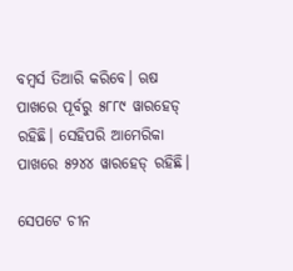ବମ୍ଵର୍ସ ତିଆରି କରିବେ। ଋଷ ପାଖରେ ପୂର୍ବରୁ ୫୮୮୯ ୱାରହେଡ୍ ରହିଛି। ସେହିପରି ଆମେରିକା ପାଖରେ ୫୨୪୪ ୱାରହେଡ୍ ରହିଛି।

ସେପଟେ ଚୀନ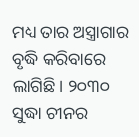ମଧ୍ୟ ତାର ଅସ୍ତ୍ରାଗାର ବୃଦ୍ଧି କରିବାରେ ଲାଗିଛି। ୨୦୩୦ ସୁଦ୍ଧା ଚୀନର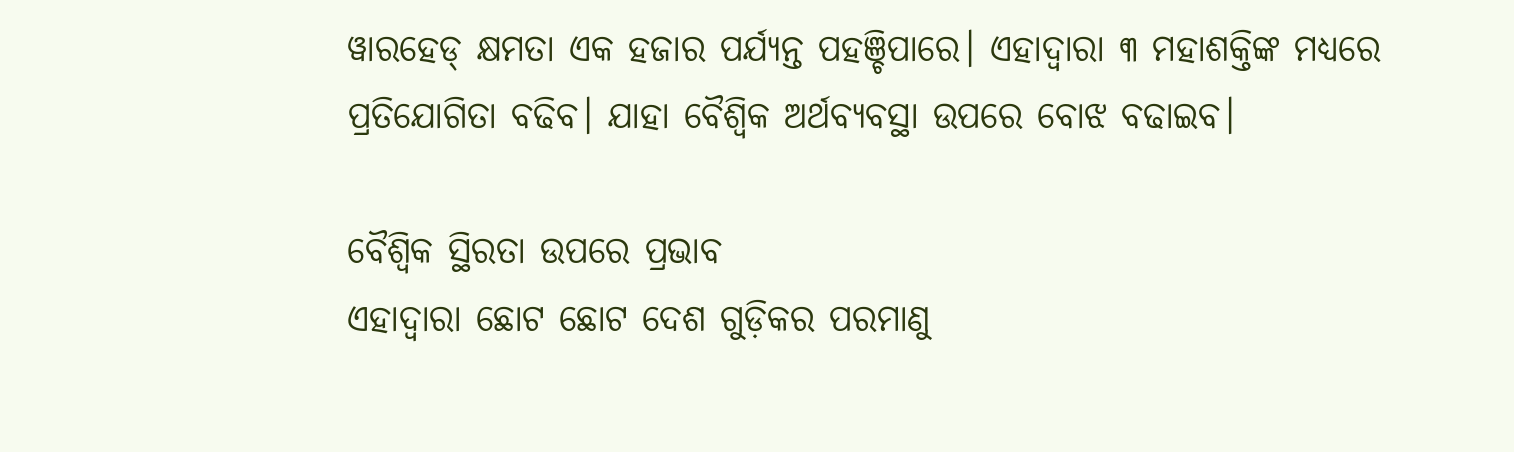ୱାରହେଡ୍ କ୍ଷମତା ଏକ ହଜାର ପର୍ଯ୍ୟନ୍ତ ପହଞ୍ଚିପାରେ। ଏହାଦ୍ଵାରା ୩ ମହାଶକ୍ତିଙ୍କ ମଧ୍ୟରେ ପ୍ରତିଯୋଗିତା ବଢିବ। ଯାହା ବୈଶ୍ଵିକ ଅର୍ଥବ୍ୟବସ୍ଥା ଉପରେ ବୋଝ ବଢାଇବ।

ବୈଶ୍ଵିକ ସ୍ଥିରତା ଉପରେ ପ୍ରଭାବ
ଏହାଦ୍ଵାରା ଛୋଟ ଛୋଟ ଦେଶ ଗୁଡ଼ିକର ପରମାଣୁ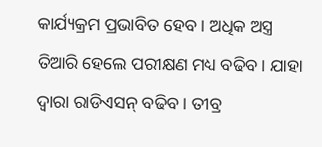କାର୍ଯ୍ୟକ୍ରମ ପ୍ରଭାବିତ ହେବ। ଅଧିକ ଅସ୍ତ୍ର ତିଆରି ହେଲେ ପରୀକ୍ଷଣ ମଧ୍ୟ ବଢିବ। ଯାହା ଦ୍ଵାରା ରାଡିଏସନ୍ ବଢିବ। ତୀବ୍ର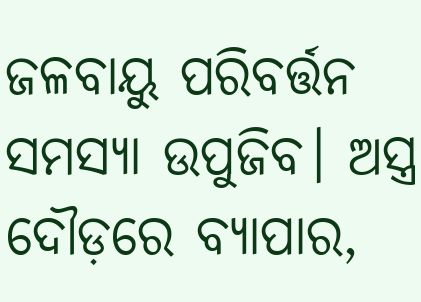ଜଳବାୟୁ ପରିବର୍ତ୍ତନ ସମସ୍ୟା ଉପୁଜିବ। ଅସ୍ତ୍ର ଦୌଡ଼ରେ ବ୍ୟାପାର,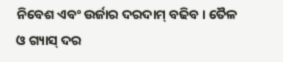ନିବେଶ ଏବଂ ଉର୍ଜାର ଦରଦାମ୍ ବଢିବ। ତୈଳ ଓ ଗ୍ୟାସ୍ ଦର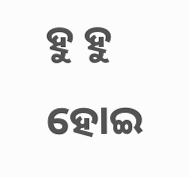ହୁ ହୁ ହୋଇ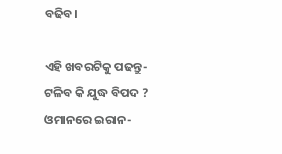ବଢିବ।

ଏହି ଖବରଟିକୁ ପଢନ୍ତୁ- ଟଳିବ କି ଯୁଦ୍ଧ ବିପଦ ? ଓମାନରେ ଇରାନ-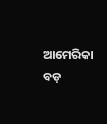ଆମେରିକା ବଡ଼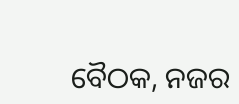ବୈଠକ, ନଜର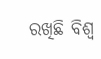ରଖିଛି ବିଶ୍ୱ